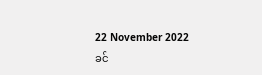22 November 2022
ခင်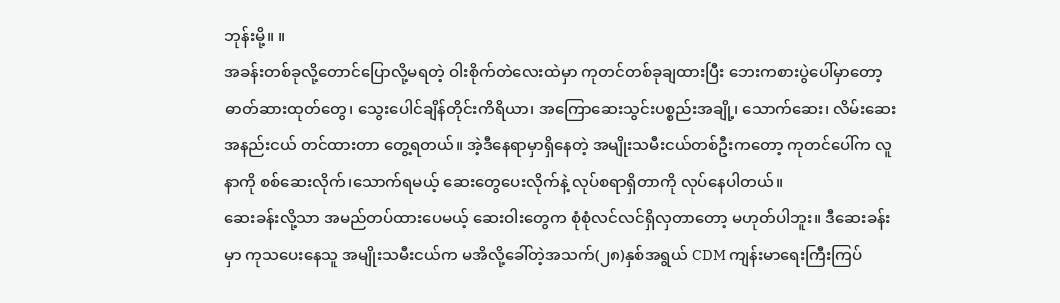ဘုန်းမို့။ ။
အခန်းတစ်ခုလို့တောင်ပြောလို့မရတဲ့ ဝါးစိုက်တဲလေးထဲမှာ ကုတင်တစ်ခုချထားပြီး ဘေးကစားပွဲပေါ်မှာတော့ ဓာတ်ဆားထုတ်တွေ၊ သွေးပေါင်ချိန်တိုင်းကိရိယာ၊ အကြောဆေးသွင်းပစ္စည်းအချို့၊ သောက်ဆေး၊ လိမ်းဆေး အနည်းငယ် တင်ထားတာ တွေ့ရတယ်။ အဲ့ဒီနေရာမှာရှိနေတဲ့ အမျိုးသမီးငယ်တစ်ဦးကတော့ ကုတင်ပေါ်က လူနာကို စစ်ဆေးလိုက်၊သောက်ရမယ့် ဆေးတွေပေးလိုက်နဲ့ လုပ်စရာရှိတာကို လုပ်နေပါတယ်။
ဆေးခန်းလို့သာ အမည်တပ်ထားပေမယ့် ဆေးဝါးတွေက စုံစုံလင်လင်ရှိလှတာတော့ မဟုတ်ပါဘူး။ ဒီဆေးခန်းမှာ ကုသပေးနေသူ အမျိုးသမီးငယ်က မအိလို့ခေါ်တဲ့အသက်(၂၈)နှစ်အရွယ် CDM ကျန်းမာရေးကြီးကြပ်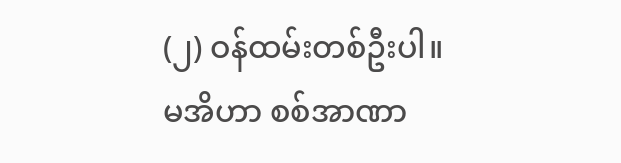(၂) ဝန်ထမ်းတစ်ဦးပါ။
မအိဟာ စစ်အာဏာ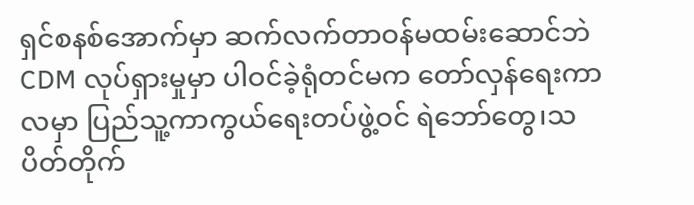ရှင်စနစ်အောက်မှာ ဆက်လက်တာဝန်မထမ်းဆောင်ဘဲ CDM လုပ်ရှားမှုမှာ ပါဝင်ခဲ့ရုံတင်မက တော်လှန်ရေးကာလမှာ ပြည်သူ့ကာကွယ်ရေးတပ်ဖွဲ့ဝင် ရဲဘော်တွေ၊သပိတ်တိုက်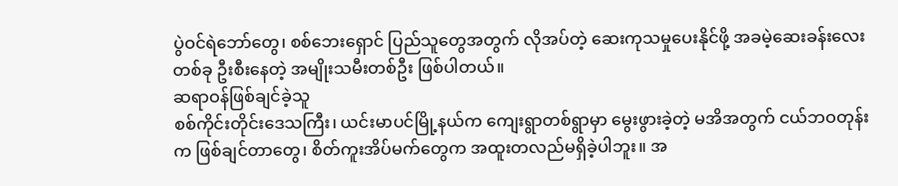ပွဲဝင်ရဲဘော်တွေ၊ စစ်ဘေးရှောင် ပြည်သူတွေအတွက် လိုအပ်တဲ့ ဆေးကုသမှုပေးနိုင်ဖို့ အခမဲ့ဆေးခန်းလေးတစ်ခု ဦးစီးနေတဲ့ အမျိုးသမီးတစ်ဦး ဖြစ်ပါတယ်။
ဆရာဝန်ဖြစ်ချင်ခဲ့သူ
စစ်ကိုင်းတိုင်းဒေသကြီး၊ ယင်းမာပင်မြို့နယ်က ကျေးရွာတစ်ရွာမှာ မွေးဖွားခဲ့တဲ့ မအိအတွက် ငယ်ဘဝတုန်းက ဖြစ်ချင်တာတွေ၊ စိတ်ကူးအိပ်မက်တွေက အထူးတလည်မရှိခဲ့ပါဘူး။ အ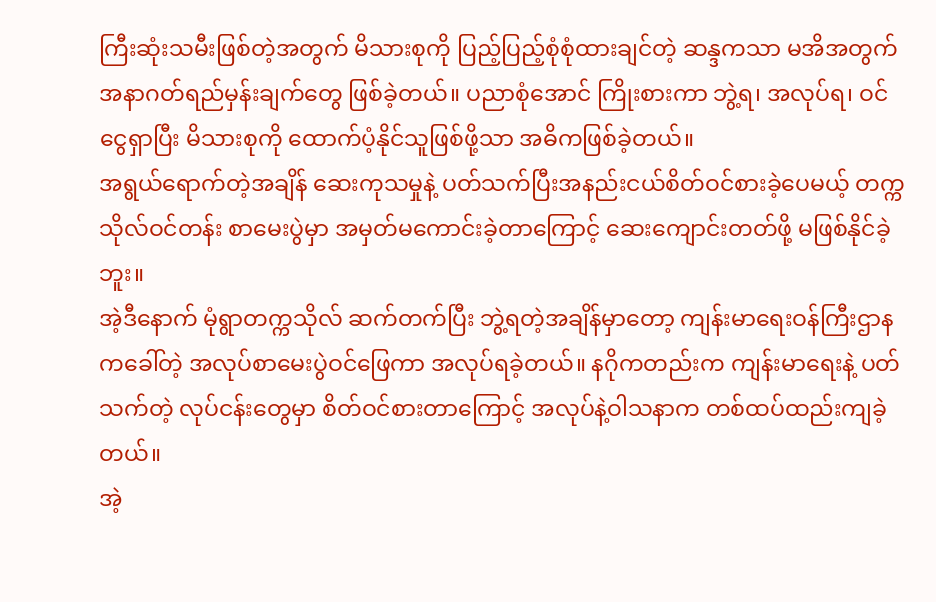ကြီးဆုံးသမီးဖြစ်တဲ့အတွက် မိသားစုကို ပြည့်ပြည့်စုံစုံထားချင်တဲ့ ဆန္ဒကသာ မအိအတွက် အနာဂတ်ရည်မှန်းချက်တွေ ဖြစ်ခဲ့တယ်။ ပညာစုံအောင် ကြိုးစားကာ ဘွဲ့ရ၊ အလုပ်ရ၊ ဝင်ငွေရှာပြီး မိသားစုကို ထောက်ပံ့နိုင်သူဖြစ်ဖို့သာ အဓိကဖြစ်ခဲ့တယ်။
အရွယ်ရောက်တဲ့အချိန် ဆေးကုသမှုနဲ့ ပတ်သက်ပြီးအနည်းငယ်စိတ်ဝင်စားခဲ့ပေမယ့် တက္ကသိုလ်ဝင်တန်း စာမေးပွဲမှာ အမှတ်မကောင်းခဲ့တာကြောင့် ဆေးကျောင်းတတ်ဖို့ မဖြစ်နိုင်ခဲ့ဘူး။
အဲ့ဒီနောက် မုံရွာတက္ကသိုလ် ဆက်တက်ပြီး ဘွဲ့ရတဲ့အချိန်မှာတော့ ကျန်းမာရေးဝန်ကြီးဌာနကခေါ်တဲ့ အလုပ်စာမေးပွဲဝင်ဖြေကာ အလုပ်ရခဲ့တယ်။ နဂိုကတည်းက ကျန်းမာရေးနဲ့ ပတ်သက်တဲ့ လုပ်ငန်းတွေမှာ စိတ်ဝင်စားတာကြောင့် အလုပ်နဲ့ဝါသနာက တစ်ထပ်ထည်းကျခဲ့တယ်။
အဲ့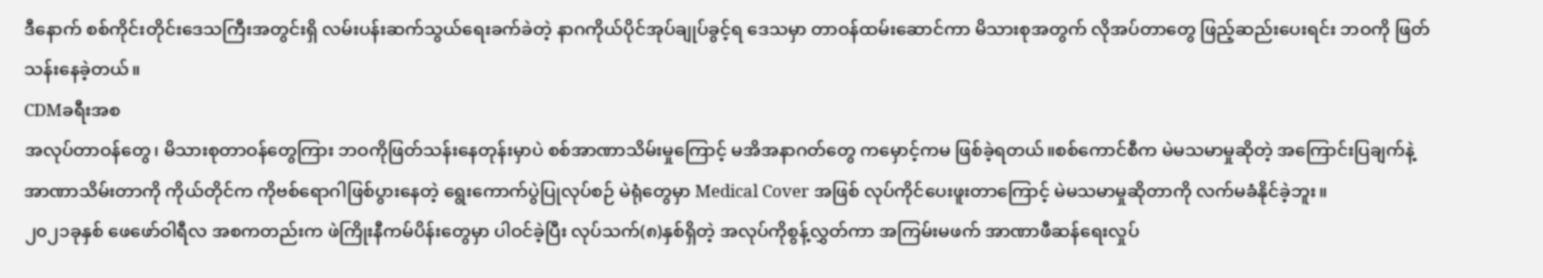ဒီနောက် စစ်ကိုင်းတိုင်းဒေသကြီးအတွင်းရှိ လမ်းပန်းဆက်သွယ်ရေးခက်ခဲတဲ့ နာဂကိုယ်ပိုင်အုပ်ချုပ်ခွင့်ရ ဒေသမှာ တာဝန်ထမ်းဆောင်ကာ မိသားစုအတွက် လိုအပ်တာတွေ ဖြည့်ဆည်းပေးရင်း ဘဝကို ဖြတ်သန်းနေခဲ့တယ်။
CDMခရီးအစ
အလုပ်တာဝန်တွေ၊ မိသားစုတာဝန်တွေကြား ဘဝကိုဖြတ်သန်းနေတုန်းမှာပဲ စစ်အာဏာသိမ်းမှုကြောင့် မအိအနာဂတ်တွေ ကမှောင့်ကမ ဖြစ်ခဲ့ရတယ်။စစ်ကောင်စီက မဲမသမာမှုဆိုတဲ့ အကြောင်းပြချက်နဲ့ အာဏာသိမ်းတာကို ကိုယ်တိုင်က ကိုဗစ်ရောဂါဖြစ်ပွားနေတဲ့ ရွေးကောက်ပွဲပြုလုပ်စဉ် မဲရုံတွေမှာ Medical Cover အဖြစ် လုပ်ကိုင်ပေးဖူးတာကြောင့် မဲမသမာမှုဆိုတာကို လက်မခံနိုင်ခဲ့ဘူး။
၂၀၂၁ခုနှစ် ဖေဖော်ဝါရီလ အစကတည်းက ဖဲကြိုးနီကမ်ပိန်းတွေမှာ ပါဝင်ခဲ့ပြီး လုပ်သက်(၈)နှစ်ရှိတဲ့ အလုပ်ကိုစွန့်လွှတ်ကာ အကြမ်းမဖက် အာဏာဖီဆန်ရေးလှုပ်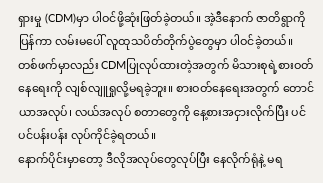ရှားမှု (CDM)မှာ ပါဝင်ဖို့ဆုံးဖြတ်ခဲ့တယ်။ အဲ့ဒီနောက် ဇာတိရွာကိုပြန်ကာ လမ်းမပေါ် လူထုသပိတ်တိုက်ပွဲတွေမှာ ပါဝင်ခဲ့တယ်။ တစ်ဖက်မှာလည်း CDMပြုလုပ်ထားတဲ့အတွက် မိသားစုရဲ့စားဝတ်နေရေးကို လျစ်လျူရှုလို့မရခဲ့ဘူး။ စားဝတ်နေရေးအတွက် တောင်ယာအလုပ်၊ လယ်အလုပ် စတာတွေကို နေ့စားအငှားလိုက်ပြီး ပင်ပင်ပန်းပန်း လုပ်ကိုင်ခဲ့ရတယ်။
နောက်ပိုင်းမှာတော့ ဒီလိုအလုပ်တွေလုပ်ပြီး နေလိုက်ရုံနဲ့ မရ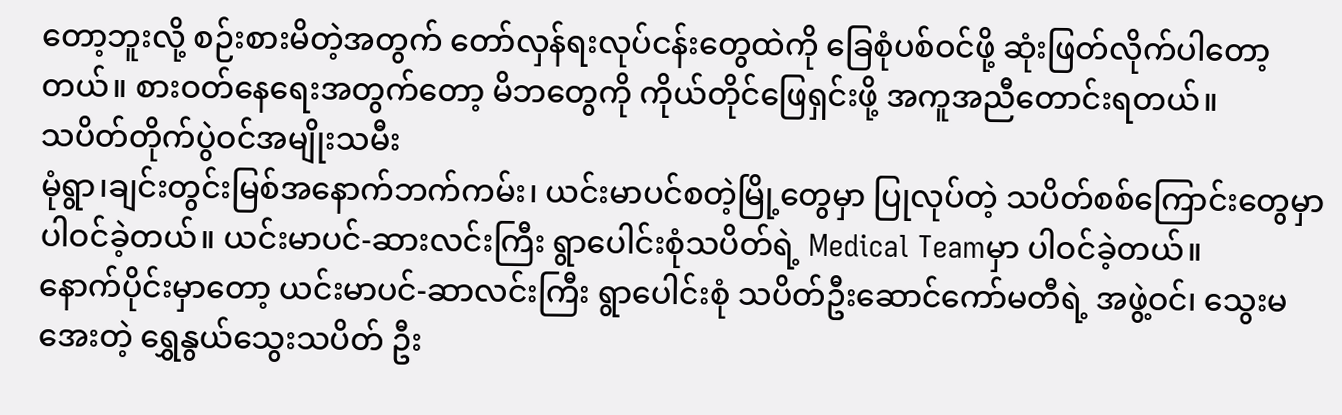တော့ဘူးလို့ စဉ်းစားမိတဲ့အတွက် တော်လှန်ရးလုပ်ငန်းတွေထဲကို ခြေစုံပစ်ဝင်ဖို့ ဆုံးဖြတ်လိုက်ပါတော့တယ်။ စားဝတ်နေရေးအတွက်တော့ မိဘတွေကို ကိုယ်တိုင်ဖြေရှင်းဖို့ အကူအညီတောင်းရတယ်။
သပိတ်တိုက်ပွဲဝင်အမျိုးသမီး
မုံရွာ၊ချင်းတွင်းမြစ်အနောက်ဘက်ကမ်း၊ ယင်းမာပင်စတဲ့မြို့တွေမှာ ပြုလုပ်တဲ့ သပိတ်စစ်ကြောင်းတွေမှာ ပါဝင်ခဲ့တယ်။ ယင်းမာပင်-ဆားလင်းကြီး ရွာပေါင်းစုံသပိတ်ရဲ့ Medical Teamမှာ ပါဝင်ခဲ့တယ်။
နောက်ပိုင်းမှာတော့ ယင်းမာပင်-ဆာလင်းကြီး ရွာပေါင်းစုံ သပိတ်ဦးဆောင်ကော်မတီရဲ့ အဖွဲ့ဝင်၊ သွေးမအေးတဲ့ ရွှေနွယ်သွေးသပိတ် ဦး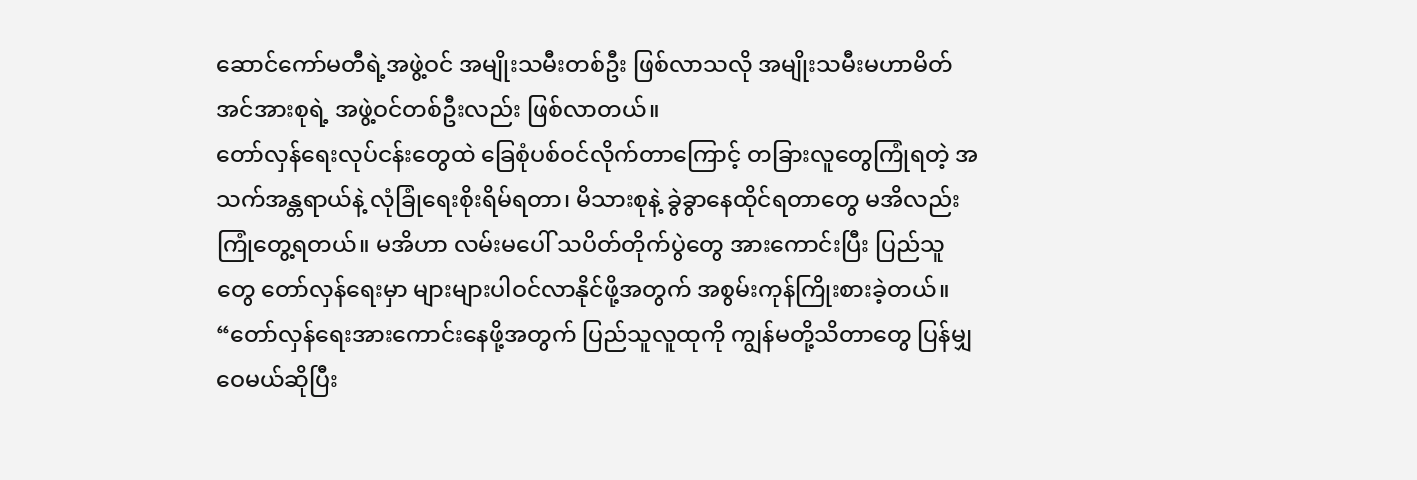ဆောင်ကော်မတီရဲ့အဖွဲ့ဝင် အမျိုးသမီးတစ်ဦး ဖြစ်လာသလို အမျိုးသမီးမဟာမိတ်အင်အားစုရဲ့ အဖွဲ့ဝင်တစ်ဦးလည်း ဖြစ်လာတယ်။
တော်လှန်ရေးလုပ်ငန်းတွေထဲ ခြေစုံပစ်ဝင်လိုက်တာကြောင့် တခြားလူတွေကြုံရတဲ့ အသက်အန္တရာယ်နဲ့ လုံခြုံရေးစိုးရိမ်ရတာ၊ မိသားစုနဲ့ ခွဲခွာနေထိုင်ရတာတွေ မအိလည်းကြုံတွေ့ရတယ်။ မအိဟာ လမ်းမပေါ် သပိတ်တိုက်ပွဲတွေ အားကောင်းပြီး ပြည်သူတွေ တော်လှန်ရေးမှာ များများပါဝင်လာနိုင်ဖို့အတွက် အစွမ်းကုန်ကြိုးစားခဲ့တယ်။
“တော်လှန်ရေးအားကောင်းနေဖို့အတွက် ပြည်သူလူထုကို ကျွန်မတို့သိတာတွေ ပြန်မျှဝေမယ်ဆိုပြီး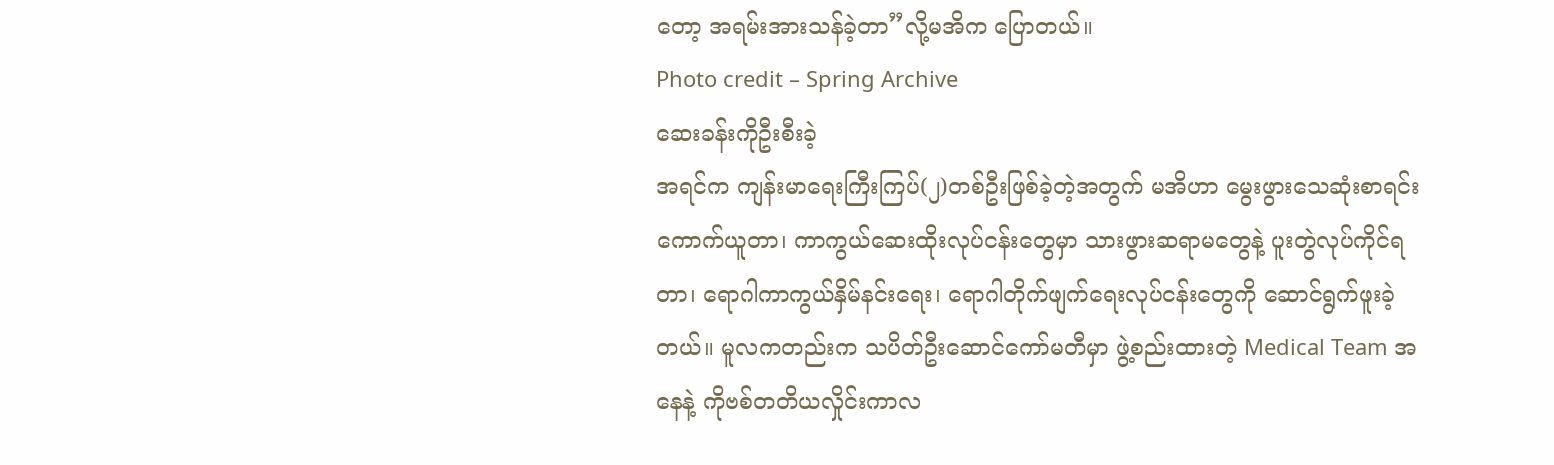တော့ အရမ်းအားသန်ခဲ့တာ”လို့မအိက ပြောတယ်။
Photo credit – Spring Archive
ဆေးခန်းကိုဦးစီးခဲ့
အရင်က ကျန်းမာရေးကြီးကြပ်(၂)တစ်ဦးဖြစ်ခဲ့တဲ့အတွက် မအိဟာ မွေးဖွားသေဆုံးစာရင်းကောက်ယူတာ၊ ကာကွယ်ဆေးထိုးလုပ်ငန်းတွေမှာ သားဖွားဆရာမတွေနဲ့ ပူးတွဲလုပ်ကိုင်ရတာ၊ ရောဂါကာကွယ်နှိမ်နင်းရေး၊ ရောဂါတိုက်ဖျက်ရေးလုပ်ငန်းတွေကို ဆောင်ရွက်ဖူးခဲ့တယ်။ မူလကတည်းက သပိတ်ဦးဆောင်ကော်မတီမှာ ဖွဲ့စည်းထားတဲ့ Medical Team အနေနဲ့ ကိုဗစ်တတိယလှိုင်းကာလ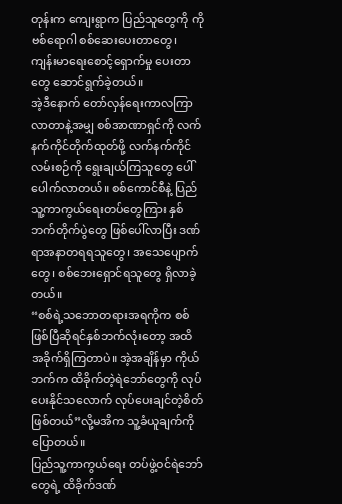တုန်းက ကျေးရွာက ပြည်သူတွေကို ကိုဗစ်ရောဂါ စစ်ဆေးပေးတာတွေ၊ ကျန်းမာရေးစောင့်ရှောက်မှု ပေးတာတွေ ဆောင်ရွက်ခဲ့တယ်။
အဲ့ဒီနောက် တော်လှန်ရေးကာလကြာလာတာနဲ့အမျှ စစ်အာဏာရှင်ကို လက်နက်ကိုင်တိုက်ထုတ်ဖို့ လက်နက်ကိုင်လမ်းစဉ်ကို ရွေးချယ်ကြသူတွေ ပေါ်ပေါက်လာတယ်။ စစ်ကောင်စီနဲ့ ပြည်သူ့ကာကွယ်ရေးတပ်တွေကြား နှစ်ဘက်တိုက်ပွဲတွေ ဖြစ်ပေါ်လာပြီး ဒဏ်ရာအနာတရရသူတွေ၊ အသေပျောက်တွေ၊ စစ်ဘေးရှောင်ရသူတွေ ရှိလာခဲ့တယ်။
“စစ်ရဲ့သဘောတရားအရကိုက စစ်ဖြစ်ပြီဆိုရင်နှစ်ဘက်လုံးတော့ အထိအခိုက်ရှိကြတာပဲ။ အဲ့အချိန်မှာ ကိုယ်ဘက်က ထိခိုက်တဲ့ရဲဘော်တွေကို လုပ်ပေးနိုင်သလောက် လုပ်ပေးချင်တဲ့စိတ် ဖြစ်တယ်”လို့မအိက သူ့ခံယူချက်ကို ပြောတယ်။
ပြည်သူ့ကာကွယ်ရေး တပ်ဖွဲ့ဝင်ရဲဘော်တွေရဲ့ ထိခိုက်ဒဏ်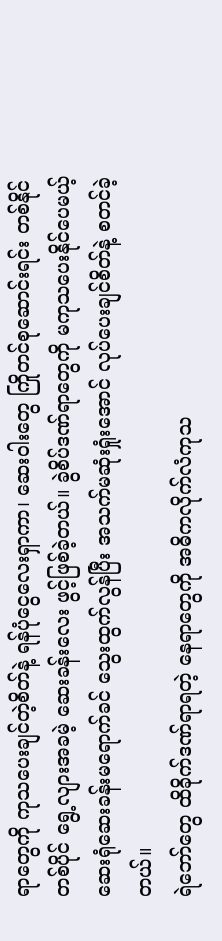ရာတွေကို ကုသပေးချင်တဲ့စိတ်နဲ့ ရန်ပုံငွေလေးရှာကာ၊ ဆေးဝါးတွေ ကြိုတင်စုဆောင်းရင်း တစ်နိုင်တစ်ပိုင် ရွေ့လျားအခမဲ့ ဆေးခန်းလေး ဖွင့်ဖြစ်ခဲ့တယ်။ ခွဲစိပ်ဒဏ်ရာတွေကို မကုသပေးနိုင်ပေမယ့် ဆေးရုံဆေးခန်းမရောက်ခင် သွေးထွက်လွန်ပြီး အသက်မဆုံးရှုံးအောင် လုပ်ပေးချင်စိတ်နဲ့ စတင်ခဲ့တယ်။
ရဲဘော်တွေ ထိခိုက်ဒဏ်ရာရတဲ့ နေရာတွေကို အဓိကလိုက်လံကုသ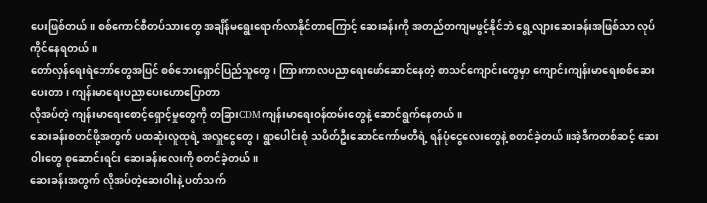ပေးဖြစ်တယ်။ စစ်ကောင်စီတပ်သားတွေ အချိန်မရွေးရောက်လာနိုင်တာကြောင့် ဆေးခန်းကို အတည်တကျမဖွင့်နိုင်ဘဲ ရွေ့လျားဆေးခန်းအဖြစ်သာ လုပ်ကိုင်နေရတယ်။
တော်လှန်ရေးရဲဘော်တွေအပြင် စစ်ဘေးရှောင်ပြည်သူတွေ၊ ကြားကာလပညာရေးဖော်ဆောင်နေတဲ့ စာသင်ကျောင်းတွေမှာ ကျောင်းကျန်းမာရေးစစ်ဆေးပေးတာ၊ ကျန်းမာရေးပညာပေးဟောပြောတာ
လိုအပ်တဲ့ ကျန်းမာရေးစောင့်ရှောင့်မှုတွေကို တခြားCDMကျန်းမာရေးဝန်ထမ်းတွေနဲ့ ဆောင်ရွက်နေတယ်။
ဆေးခန်းစတင်ဖို့အတွက် ပထဆုံးလူထုရဲ့ အလှူငွေတွေ၊ ရွာပေါင်းစုံ သပိတ်ဦးဆောင်ကော်မတီရဲ့ ရန်ပုံငွေလေးတွေနဲ့ စတင်ခဲ့တယ်။အဲ့ဒီကတစ်ဆင့် ဆေးဝါးတွေ စုဆောင်းရင်း ဆေးခန်းလေးကို စတင်ခဲ့တယ်။
ဆေးခန်းအတွက် လိုအပ်တဲ့ဆေးဝါးနဲ့ ပတ်သက်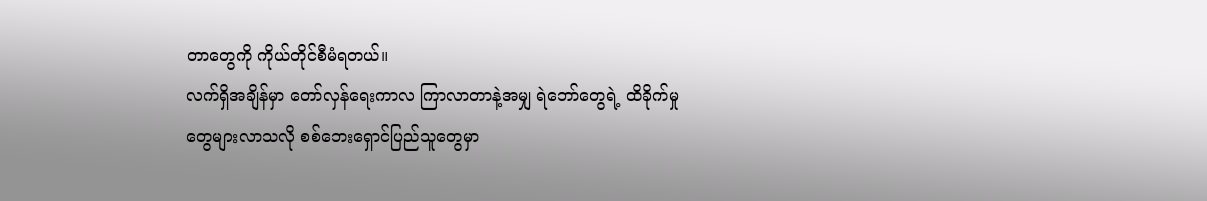တာတွေကို ကိုယ်တိုင်စီမံရတယ်။
လက်ရှိအချိန်မှာ တော်လှန်ရေးကာလ ကြာလာတာနဲ့အမျှ ရဲဘော်တွေရဲ့ ထိခိုက်မှုတွေများလာသလို စစ်ဘေးရှောင်ပြည်သူတွေမှာ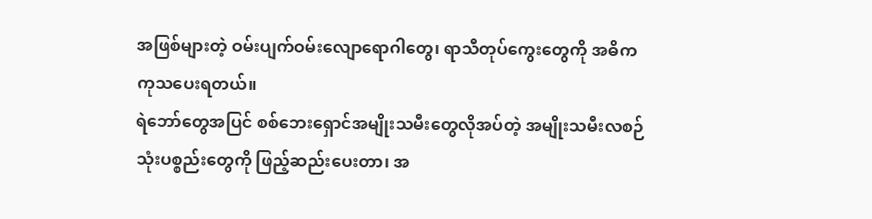အဖြစ်များတဲ့ ဝမ်းပျက်ဝမ်းလျောရောဂါတွေ၊ ရာသီတုပ်ကွေးတွေကို အဓိကကုသပေးရတယ်။
ရဲဘော်တွေအပြင် စစ်ဘေးရှောင်အမျိုးသမီးတွေလိုအပ်တဲ့ အမျိုးသမီးလစဉ်သုံးပစ္စည်းတွေကို ဖြည့်ဆည်းပေးတာ၊ အ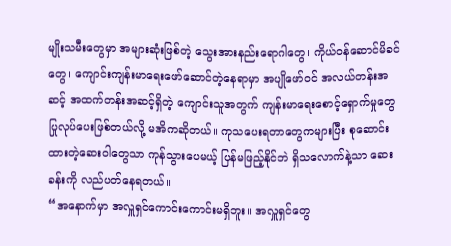မျိုးသမီးတွေမှာ အများဆုံးဖြစ်တဲ့ သွေးအားနည်းရောဂါတွေ၊ ကိုယ်ဝန်ဆောင်မိခင်တွေ၊ ကျောင်းကျန်းမာရေးဖော်ဆောင်တဲ့နေရာမှာ အပျိုဖော်ဝင် အလယ်တန်းအဆင့် အထက်တန်းအဆင့်ရှိတဲ့ ကျောင်းသူအတွက် ကျန်းမာရေးစောင့်ရှောက်မှုတွေ ပြုလုပ်ပေးဖြစ်တယ်လို့ မအိကဆိုတယ်။ ကုသပေးရတာတွေကများပြီး စုဆောင်းထားတဲ့ဆေးဝါတွေသာ ကုန်သွားပေမယ့် ပြန်မဖြည့်နိုင်ဘဲ ရှိသလောက်နဲ့သာ ဆေးခန်းကို လည်ပတ်နေရတယ်။
“အနောက်မှာ အလှူရှင်ကောင်းကောင်းမရှိဘူး။ အလှူရှင်တွေ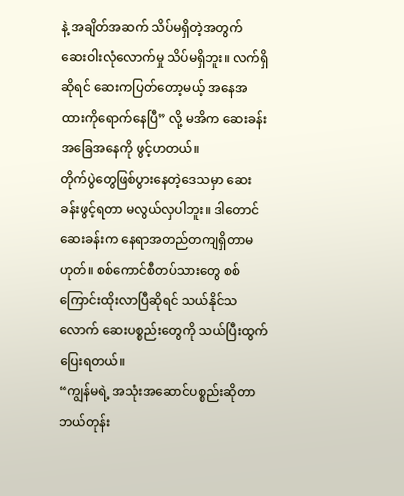နဲ့ အချိတ်အဆက် သိပ်မရှိတဲ့အတွက် ဆေးဝါးလုံလောက်မှု သိပ်မရှိဘူး။ လက်ရှိဆိုရင် ဆေးကပြတ်တော့မယ့် အနေအထားကိုရောက်နေပြီ” လို့ မအိက ဆေးခန်းအခြေအနေကို ဖွင့်ဟတယ်။
တိုက်ပွဲတွေဖြစ်ပွားနေတဲ့ဒေသမှာ ဆေးခန်းဖွင့်ရတာ မလွယ်လှပါဘူး။ ဒါတောင်ဆေးခန်းက နေရာအတည်တကျရှိတာမဟုတ်။ စစ်ကောင်စီတပ်သားတွေ စစ်ကြောင်းထိုးလာပြီဆိုရင် သယ်နိုင်သလောက် ဆေးပစ္စည်းတွေကို သယ်ပြီးထွက်ပြေးရတယ်။
“ကျွန်မရဲ့ အသုံးအဆောင်ပစ္စည်းဆိုတာ ဘယ်တုန်း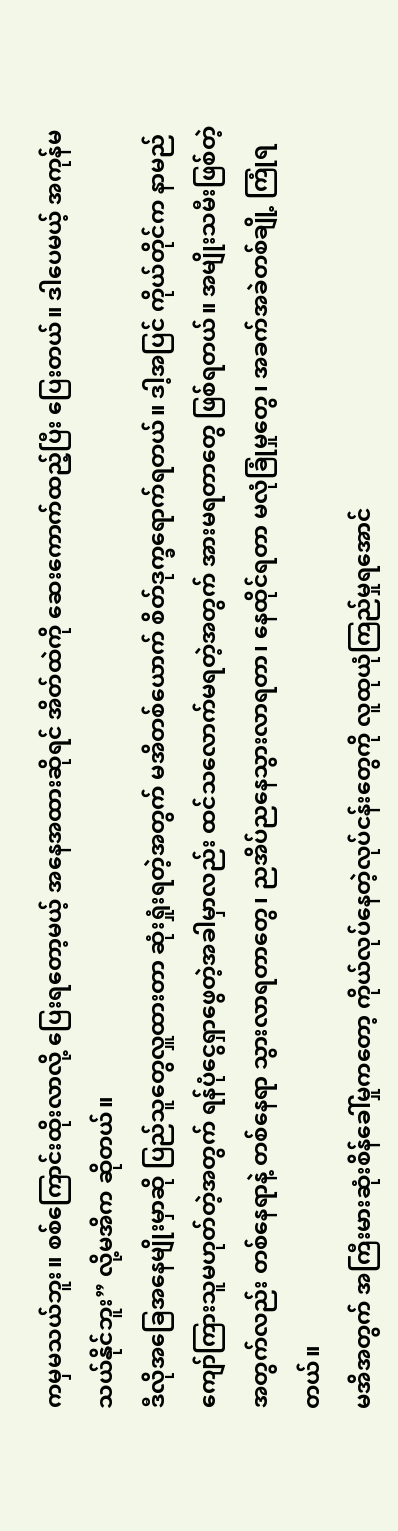ကမှမသယ်ဘူး။ စစ်ကြောင်းထိုးလာလို့ ပြေးရတော့မယ့် အနေအထားဆိုရင် အိတ်ထဲကို ဆေးကောက်ထည့်ပြီး ပြေးတယ်။ ဒါပေမယ့် အကုန်မသယ်နိုင်ဘူး” လို့မအိက ဆိုတယ်။
ဒီလိုအခြေအနေမျိုးမှာဆို ပြည်သူတွေလှူထားတာ ဆုံးရှုံးရတဲ့အတွက် မအိတစ်ယောက် စိတ်ဒုက္ခရောက်ရတယ်။ ဒါ့အပြင် ကိုယ်တိုင်က နာမည်ကျော်ကြားသူမဟုတ်တဲ့အတွက် ရန်ပုံငွေရှာဖွေတဲ့အခါမှာလည်း ထင်သလောက်မရတဲ့အတွက် အားမရတာတွေ ဖြစ်ရတယ်။ အမျိုးသမီးဖြစ်တဲ့အတွက်လည်း တစ်နေရာနဲ့ တစ်နေရာ သွားလာရတာတွေ၊ ညအိပ်ညနေသွားလာရတာ၊ နေထိုင်ရတာ မလုံခြုံမှုတွေ၊ အခက်အခဲတစ်ချို့ ကြုံရတယ်။
မအိအတွက် အကြီးမားဆုံးစိန်ခေါ်မှုကတော့ ကိုယ်လုပ်နေတဲ့လုပ်ငန်းတွေကို လူထုယုံကြည်မှုရအောင်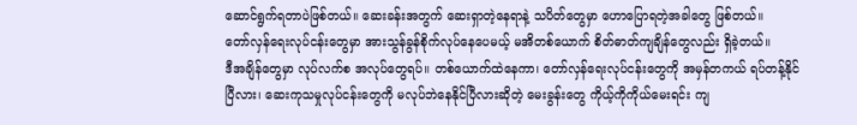ဆောင်ရွက်ရတာပဲဖြစ်တယ်။ ဆေးခန်းအတွက် ဆေးရှာတဲ့နေရာနဲ့ သပိတ်တွေမှာ ဟောပြောရတဲ့အခါတွေ ဖြစ်တယ်။
တော်လှန်ရေးလုပ်ငန်းတွေမှာ အားသွန်ခွန်စိုက်လုပ်နေပေမယ့် မအိတစ်ယောက် စိတ်ဓာတ်ကျချိန်တွေလည်း ရှိခဲ့တယ်။
ဒီအချိန်တွေမှာ လုပ်လက်စ အလုပ်တွေရပ်။ တစ်ယောက်ထဲနေကာ၊ တော်လှန်ရေးလုပ်ငန်းတွေကို အမှန်တကယ် ရပ်တန့်နိုင်ပြီလား၊ ဆေးကုသမှုလုပ်ငန်းတွေကို မလုပ်ဘဲနေနိုင်ပြီလားဆိုတဲ့ မေးခွန်းတွေ ကိုယ့်ကိုကိုယ်မေးရင်း ကျ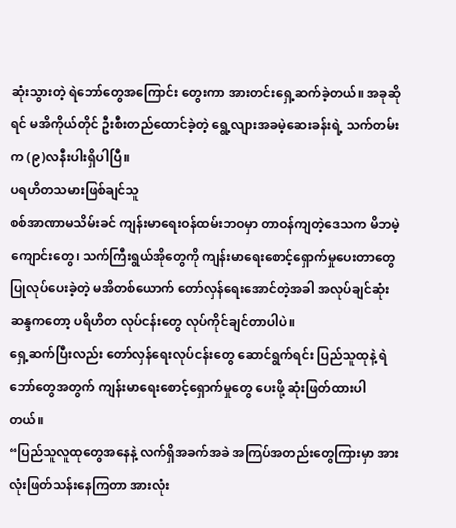ဆုံးသွားတဲ့ ရဲဘော်တွေအကြောင်း တွေးကာ အားတင်းရှေ့ဆက်ခဲ့တယ်။ အခုဆိုရင် မအိကိုယ်တိုင် ဦးစီးတည်ထောင်ခဲ့တဲ့ ရွေ့လျားအခမဲ့ဆေးခန်းရဲ့ သက်တမ်းက (၉)လနီးပါးရှိပါပြီ။
ပရဟိတသမားဖြစ်ချင်သူ
စစ်အာဏာမသိမ်းခင် ကျန်းမာရေးဝန်ထမ်းဘဝမှာ တာဝန်ကျတဲ့ဒေသက မိဘမဲ့ကျောင်းတွေ၊ သက်ကြီးရွယ်အိုတွေကို ကျန်းမာရေးစောင့်ရှောက်မှုပေးတာတွေ ပြုလုပ်ပေးခဲ့တဲ့ မအိတစ်ယောက် တော်လှန်ရေးအောင်တဲ့အခါ အလုပ်ချင်ဆုံးဆန္ဒကတော့ ပရိဟိတ လုပ်ငန်းတွေ လုပ်ကိုင်ချင်တာပါပဲ။
ရှေ့ဆက်ပြီးလည်း တော်လှန်ရေးလုပ်ငန်းတွေ ဆောင်ရွက်ရင်း ပြည်သူထုနဲ့ ရဲဘော်တွေအတွက် ကျန်းမာရေးစောင့်ရှောက်မှုတွေ ပေးဖို့ ဆုံးဖြတ်ထားပါတယ်။
“ပြည်သူလူထုတွေအနေနဲ့ လက်ရှိအခက်အခဲ အကြပ်အတည်းတွေကြားမှာ အားလုံးဖြတ်သန်းနေကြတာ အားလုံး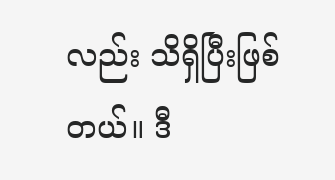လည်း သိရှိပြီးဖြစ်တယ်။ ဒီ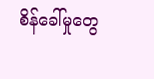စိန်ခေါ်မှုတွေ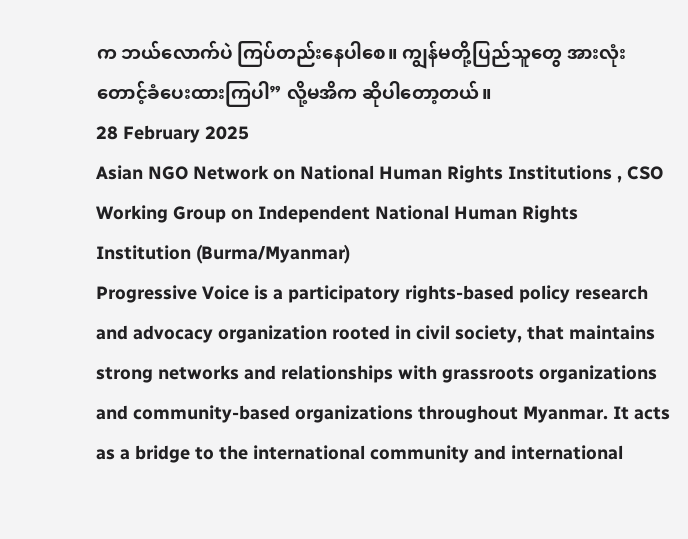က ဘယ်လောက်ပဲ ကြပ်တည်းနေပါစေ။ ကျွန်မတို့ပြည်သူတွေ အားလုံးတောင့်ခံပေးထားကြပါ” လို့မအိက ဆိုပါတော့တယ်။
28 February 2025
Asian NGO Network on National Human Rights Institutions , CSO Working Group on Independent National Human Rights Institution (Burma/Myanmar)
Progressive Voice is a participatory rights-based policy research and advocacy organization rooted in civil society, that maintains strong networks and relationships with grassroots organizations and community-based organizations throughout Myanmar. It acts as a bridge to the international community and international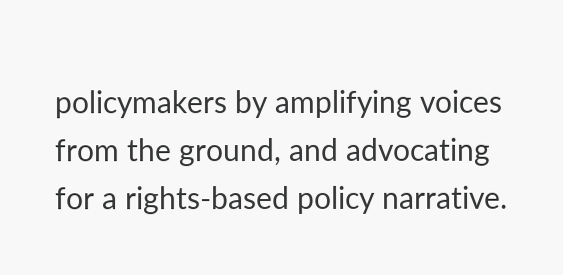policymakers by amplifying voices from the ground, and advocating for a rights-based policy narrative.